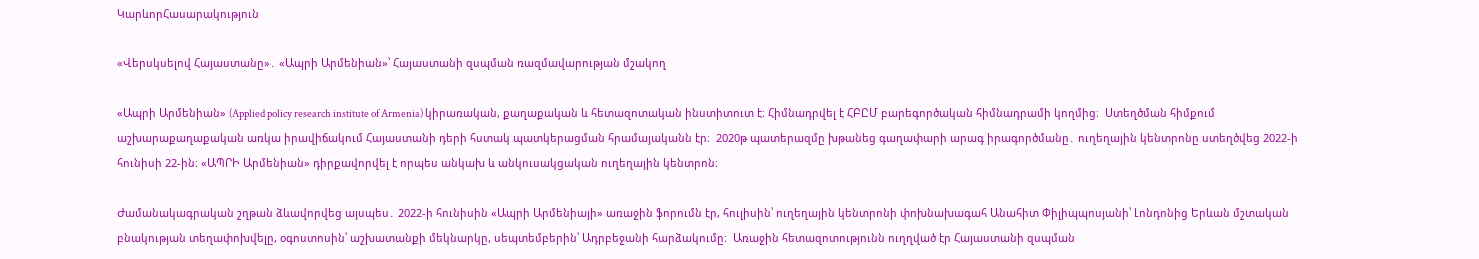ԿարևորՀասարակություն

«Վերսկսելով Հայաստանը»․ «Ապրի Արմենիան»՝ Հայաստանի զսպման ռազմավարության մշակող

«Ապրի Արմենիան» (Applied policy research institute of Armenia) կիրառական, քաղաքական և հետազոտական ինստիտուտ է։ Հիմնադրվել է ՀԲԸՄ բարեգործական հիմնադրամի կողմից։  Ստեղծման հիմքում աշխարաքաղաքական առկա իրավիճակում Հայաստանի դերի հստակ պատկերացման հրամայականն էր։  2020թ պատերազմը խթանեց գաղափարի արագ իրագործմանը․ ուղեղային կենտրոնը ստեղծվեց 2022-ի հունիսի 22-ին։ «ԱՊՐԻ Արմենիան» դիրքավորվել է որպես անկախ և անկուսակցական ուղեղային կենտրոն։

Ժամանակագրական շղթան ձևավորվեց այսպես․ 2022-ի հունիսին «Ապրի Արմենիայի» առաջին ֆորումն էր, հուլիսին՝ ուղեղային կենտրոնի փոխնախագահ Անահիտ Փիլիպպոսյանի՝ Լոնդոնից Երևան մշտական բնակության տեղափոխվելը, օգոստոսին՝ աշխատանքի մեկնարկը, սեպտեմբերին՝ Ադրբեջանի հարձակումը։  Առաջին հետազոտությունն ուղղված էր Հայաստանի զսպման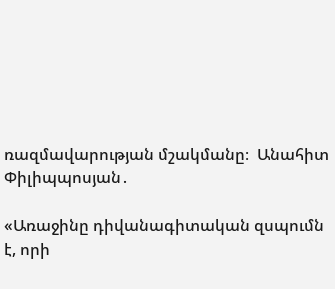ռազմավարության մշակմանը։  Անահիտ Փիլիպպոսյան․

«Առաջինը դիվանագիտական զսպումն է, որի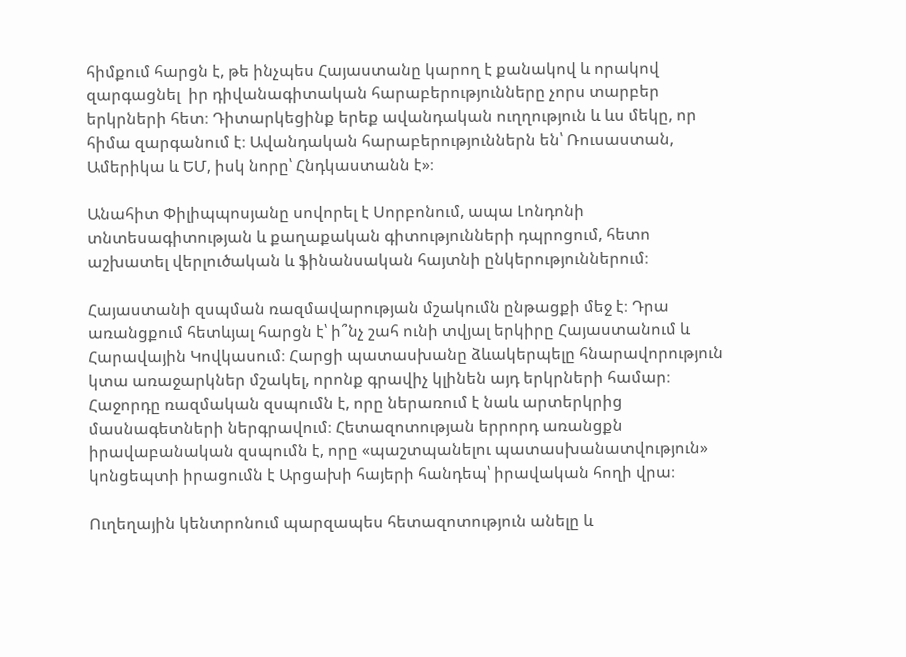հիմքում հարցն է, թե ինչպես Հայաստանը կարող է քանակով և որակով զարգացնել  իր դիվանագիտական հարաբերությունները չորս տարբեր երկրների հետ։ Դիտարկեցինք երեք ավանդական ուղղություն և ևս մեկը, որ հիմա զարգանում է։ Ավանդական հարաբերություններն են՝ Ռուսաստան, Ամերիկա և ԵՄ, իսկ նորը՝ Հնդկաստանն է»։

Անահիտ Փիլիպպոսյանը սովորել է Սորբոնում, ապա Լոնդոնի տնտեսագիտության և քաղաքական գիտությունների դպրոցում, հետո աշխատել վերլուծական և ֆինանսական հայտնի ընկերություններում։

Հայաստանի զսպման ռազմավարության մշակումն ընթացքի մեջ է։ Դրա առանցքում հետևյալ հարցն է՝ ի՞նչ շահ ունի տվյալ երկիրը Հայաստանում և Հարավային Կովկասում։ Հարցի պատասխանը ձևակերպելը հնարավորություն կտա առաջարկներ մշակել, որոնք գրավիչ կլինեն այդ երկրների համար։ Հաջորդը ռազմական զսպումն է, որը ներառում է նաև արտերկրից մասնագետների ներգրավում։ Հետազոտության երրորդ առանցքն իրավաբանական զսպումն է, որը «պաշտպանելու պատասխանատվություն» կոնցեպտի իրացումն է Արցախի հայերի հանդեպ՝ իրավական հողի վրա։

Ուղեղային կենտրոնում պարզապես հետազոտություն անելը և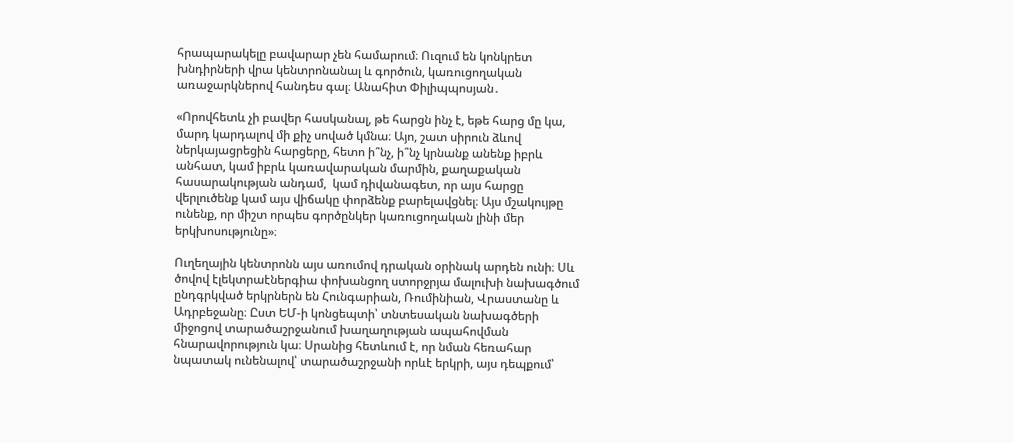հրապարակելը բավարար չեն համարում։ Ուզում են կոնկրետ խնդիրների վրա կենտրոնանալ և գործուն, կառուցողական առաջարկներով հանդես գալ։ Անահիտ Փիլիպպոսյան․

«Որովհետև չի բավեր հասկանալ, թե հարցն ինչ է, եթե հարց մը կա, մարդ կարդալով մի քիչ սոված կմնա։ Այո, շատ սիրուն ձևով ներկայացրեցին հարցերը, հետո ի՞նչ, ի՞նչ կրնանք անենք իբրև անհատ, կամ իբրև կառավարական մարմին, քաղաքական հասարակության անդամ,  կամ դիվանագետ, որ այս հարցը վերլուծենք կամ այս վիճակը փորձենք բարելավցնել։ Այս մշակույթը ունենք, որ միշտ որպես գործընկեր կառուցողական լինի մեր երկխոսությունը»։

Ուղեղային կենտրոնն այս առումով դրական օրինակ արդեն ունի։ Սև ծովով էլեկտրաէներգիա փոխանցող ստորջրյա մալուխի նախագծում ընդգրկված երկրներն են Հունգարիան, Ռումինիան, Վրաստանը և Ադրբեջանը։ Ըստ ԵՄ-ի կոնցեպտի՝ տնտեսական նախագծերի միջոցով տարածաշրջանում խաղաղության ապահովման հնարավորություն կա։ Սրանից հետևում է, որ նման հեռահար նպատակ ունենալով՝ տարածաշրջանի որևէ երկրի, այս դեպքում՝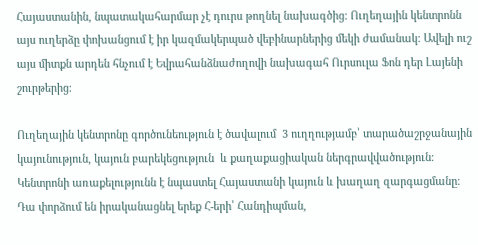Հայաստանին, նպատակահարմար չէ դուրս թողնել նախագծից։ Ուղեղային կենտրոնն այս ուղերձը փոխանցում է իր կազմակերպած վեբինարներից մեկի ժամանակ։ Ավելի ուշ այս միտքն արդեն հնչում է Եվրահանձնաժողովի նախագահ Ուրսուլա Ֆոն դեր Լայենի շուրթերից։

Ուղեղային կենտրոնը գործունեություն է ծավալում  3 ուղղությամբ՝ տարածաշրջանային կայունություն, կայուն բարեկեցություն  և քաղաքացիական ներգրավվածություն։ Կենտրոնի առաքելությունն է նպաստել Հայաստանի կայուն և խաղաղ զարգացմանը։ Դա փորձում են իրականացնել երեք Հ-երի՝ Հանդիպման,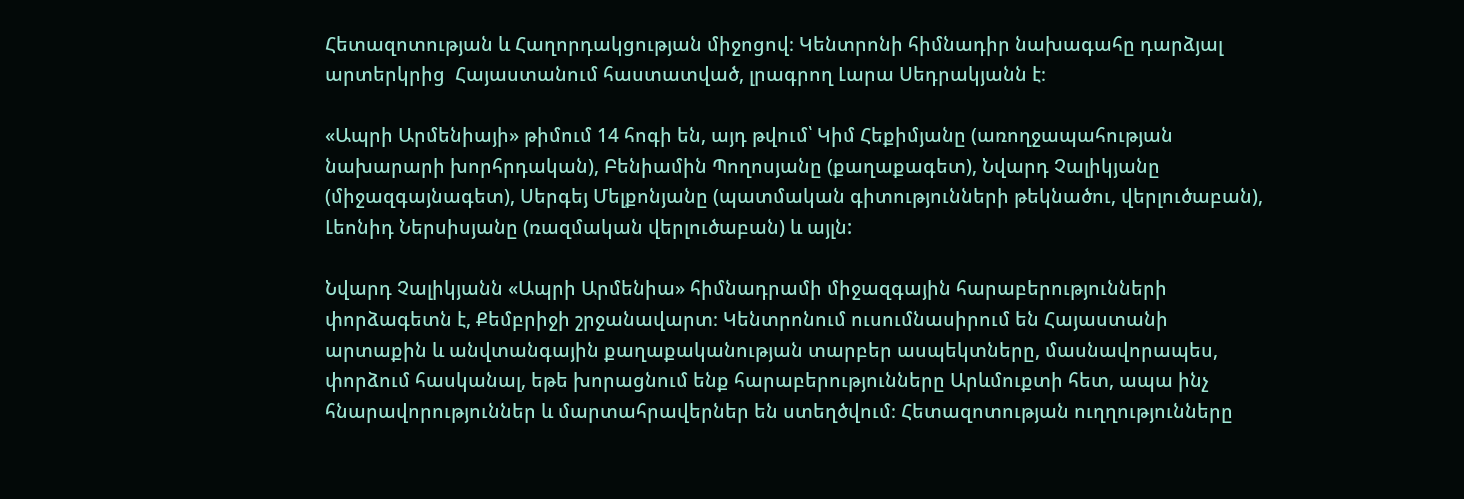Հետազոտության և Հաղորդակցության միջոցով։ Կենտրոնի հիմնադիր նախագահը դարձյալ արտերկրից  Հայաստանում հաստատված, լրագրող Լարա Սեդրակյանն է։

«Ապրի Արմենիայի» թիմում 14 հոգի են, այդ թվում՝ Կիմ Հեքիմյանը (առողջապահության նախարարի խորհրդական), Բենիամին Պողոսյանը (քաղաքագետ), Նվարդ Չալիկյանը (միջազգայնագետ), Սերգեյ Մելքոնյանը (պատմական գիտությունների թեկնածու, վերլուծաբան), Լեոնիդ Ներսիսյանը (ռազմական վերլուծաբան) և այլն:

Նվարդ Չալիկյանն «Ապրի Արմենիա» հիմնադրամի միջազգային հարաբերությունների փորձագետն է, Քեմբրիջի շրջանավարտ։ Կենտրոնում ուսումնասիրում են Հայաստանի արտաքին և անվտանգային քաղաքականության տարբեր ասպեկտները, մասնավորապես, փորձում հասկանալ, եթե խորացնում ենք հարաբերությունները Արևմուքտի հետ, ապա ինչ հնարավորություններ և մարտահրավերներ են ստեղծվում։ Հետազոտության ուղղությունները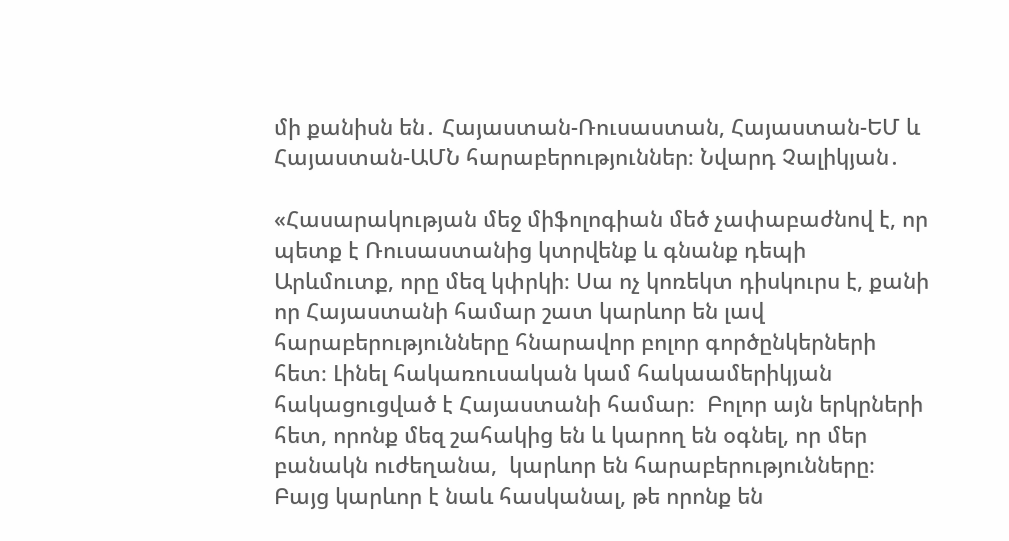մի քանիսն են․ Հայաստան-Ռուսաստան, Հայաստան-ԵՄ և Հայաստան-ԱՄՆ հարաբերություններ։ Նվարդ Չալիկյան․

«Հասարակության մեջ միֆոլոգիան մեծ չափաբաժնով է, որ պետք է Ռուսաստանից կտրվենք և գնանք դեպի Արևմուտք, որը մեզ կփրկի։ Սա ոչ կոռեկտ դիսկուրս է, քանի որ Հայաստանի համար շատ կարևոր են լավ հարաբերությունները հնարավոր բոլոր գործընկերների հետ։ Լինել հակառուսական կամ հակաամերիկյան հակացուցված է Հայաստանի համար։  Բոլոր այն երկրների հետ, որոնք մեզ շահակից են և կարող են օգնել, որ մեր բանակն ուժեղանա,  կարևոր են հարաբերությունները։ Բայց կարևոր է նաև հասկանալ, թե որոնք են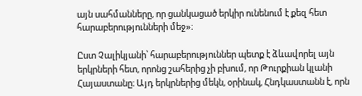այն սահմանները, որ ցանկացած երկիր ունենում է քեզ հետ հարաբերությունների մեջ»։

Ըստ Չալիկյանի՝ հարաբերություններ պետք է ձևավորել այն երկրների հետ, որոնց շահերից չի բխում, որ Թուրքիան կլանի Հայաստանը։ Այդ երկրներից մեկն, օրինակ, Հնդկաստանն է, որն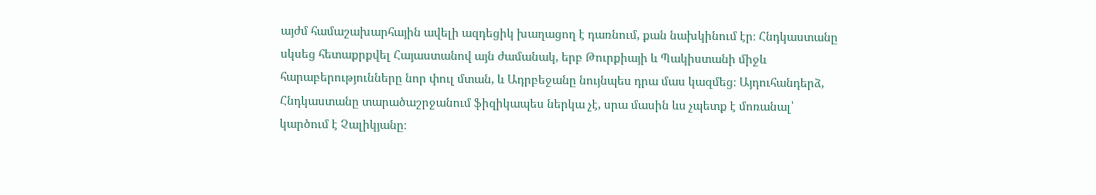այժմ համաշախարհային ավելի ազդեցիկ խաղացող է դառնում, քան նախկինում էր։ Հնդկաստանը սկսեց հետաքրքվել Հայաստանով այն ժամանակ, երբ Թուրքիայի և Պակիստանի միջև հարաբերությունները նոր փուլ մտան, և Ադրբեջանը նույնպես դրա մաս կազմեց։ Այդուհանդերձ, Հնդկաստանը տարածաշրջանում ֆիզիկապես ներկա չէ, սրա մասին ևս չպետք է մոռանալ՝ կարծում է Չալիկյանը։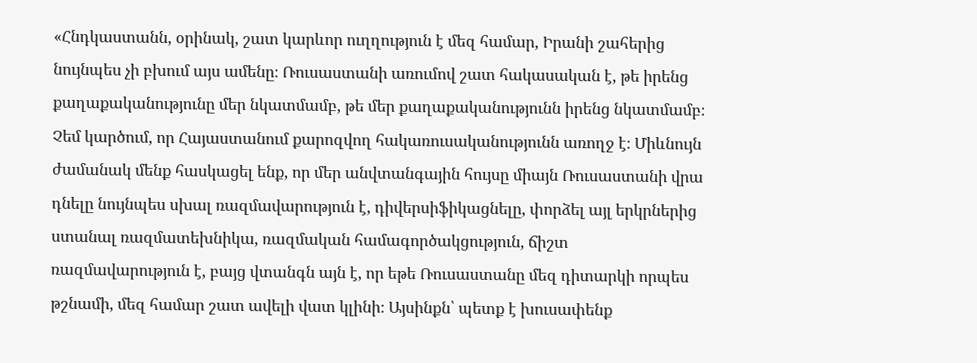«Հնդկաստանն, օրինակ, շատ կարևոր ուղղություն է մեզ համար, Իրանի շահերից նույնպես չի բխում այս ամենը։ Ռուսաստանի առումով շատ հակասական է, թե իրենց քաղաքականությունը մեր նկատմամբ, թե մեր քաղաքականությունն իրենց նկատմամբ։ Չեմ կարծում, որ Հայաստանում քարոզվող հակառուսականությունն առողջ է։ Միևնույն ժամանակ մենք հասկացել ենք, որ մեր անվտանգային հույսը միայն Ռուսաստանի վրա դնելը նույնպես սխալ ռազմավարություն է, դիվերսիֆիկացնելը, փորձել այլ երկրներից ստանալ ռազմատեխնիկա, ռազմական համագործակցություն, ճիշտ ռազմավարություն է, բայց վտանգն այն է, որ եթե Ռուսաստանը մեզ դիտարկի որպես թշնամի, մեզ համար շատ ավելի վատ կլինի։ Այսինքն՝ պետք է խուսափենք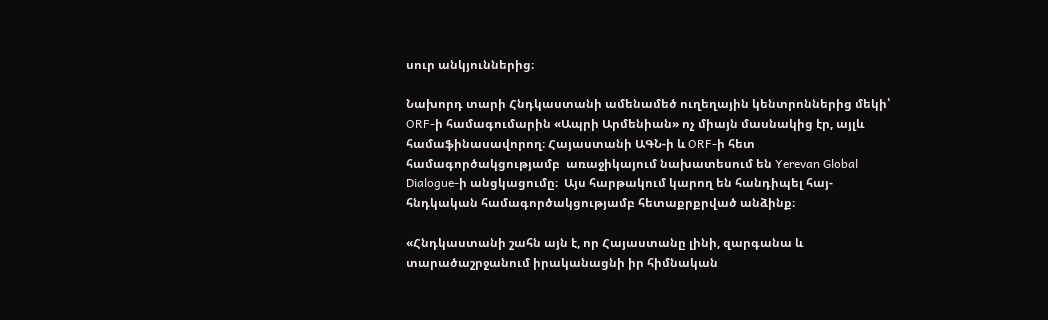սուր անկյուններից։

Նախորդ տարի Հնդկաստանի ամենամեծ ուղեղային կենտրոններից մեկի՝ ORF-ի համագումարին «Ապրի Արմենիան» ոչ միայն մասնակից էր, այլև համաֆինասավորող։ Հայաստանի ԱԳՆ-ի և ORF-ի հետ համագործակցությամբ  առաջիկայում նախատեսում են Yerevan Global Dialogue-ի անցկացումը։  Այս հարթակում կարող են հանդիպել հայ-հնդկական համագործակցությամբ հետաքրքրված անձինք։

«Հնդկաստանի շահն այն է, որ Հայաստանը լինի, զարգանա և տարածաշրջանում իրականացնի իր հիմնական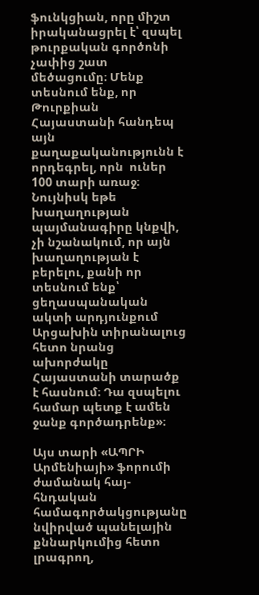ֆունկցիան, որը միշտ իրականացրել է՝ զսպել թուրքական գործոնի չափից շատ մեծացումը։ Մենք տեսնում ենք, որ Թուրքիան Հայաստանի հանդեպ այն քաղաքականությունն է որդեգրել, որն  ուներ 100 տարի առաջ։ Նույնիսկ եթե խաղաղության պայմանագիրը կնքվի, չի նշանակում, որ այն խաղաղության է բերելու, քանի որ տեսնում ենք՝ ցեղասպանական ակտի արդյունքում Արցախին տիրանալուց հետո նրանց ախորժակը Հայաստանի տարածք է հասնում։ Դա զսպելու համար պետք է ամեն ջանք գործադրենք»։

Այս տարի «ԱՊՐԻ Արմենիայի» ֆորումի ժամանակ հայ-հնդական համագործակցությանը նվիրված պանելային քննարկումից հետո լրագրող,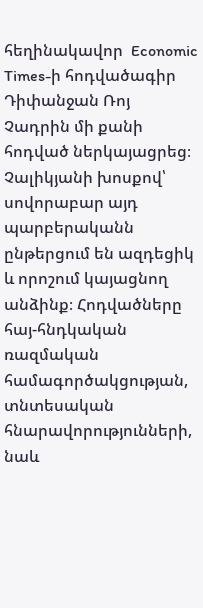հեղինակավոր  Economic Times-ի հոդվածագիր Դիփանջան Ռոյ Չադրին մի քանի հոդված ներկայացրեց։ Չալիկյանի խոսքով՝ սովորաբար այդ պարբերականն ընթերցում են ազդեցիկ և որոշում կայացնող անձինք։ Հոդվածները հայ-հնդկական ռազմական համագործակցության, տնտեսական հնարավորությունների, նաև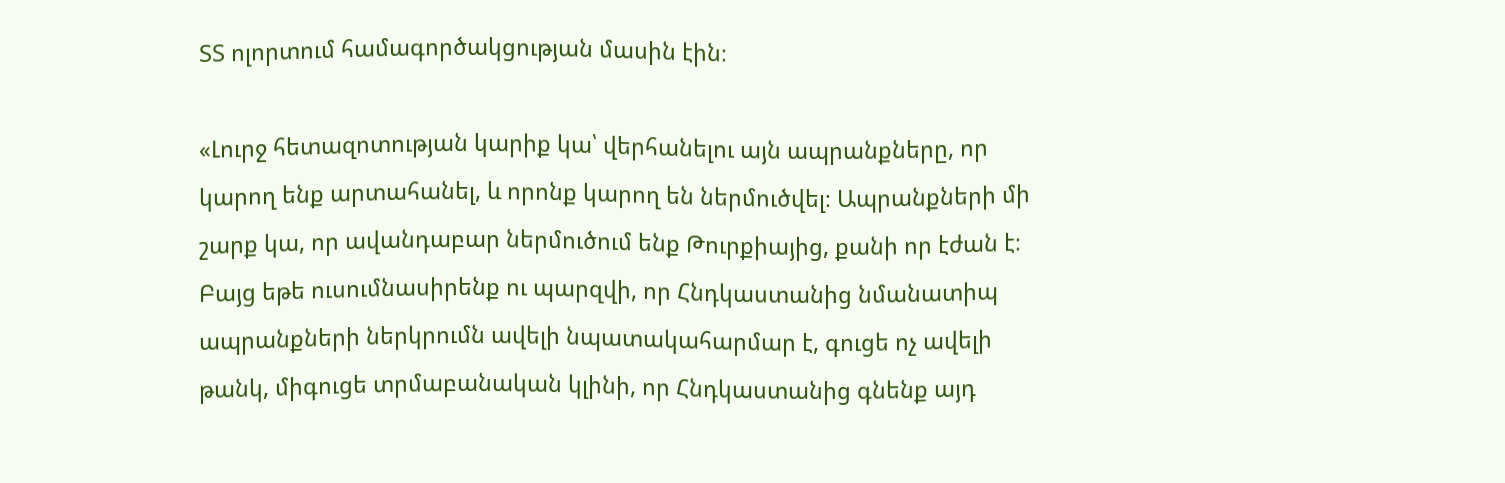ՏՏ ոլորտում համագործակցության մասին էին։

«Լուրջ հետազոտության կարիք կա՝ վերհանելու այն ապրանքները, որ կարող ենք արտահանել, և որոնք կարող են ներմուծվել։ Ապրանքների մի շարք կա, որ ավանդաբար ներմուծում ենք Թուրքիայից, քանի որ էժան է։ Բայց եթե ուսումնասիրենք ու պարզվի, որ Հնդկաստանից նմանատիպ ապրանքների ներկրումն ավելի նպատակահարմար է, գուցե ոչ ավելի թանկ, միգուցե տրմաբանական կլինի, որ Հնդկաստանից գնենք այդ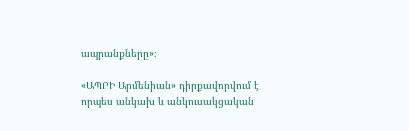ապրանքները»։

«ԱՊՐԻ Արմենիան» դիրքավորվում է որպես անկախ և անկուսակցական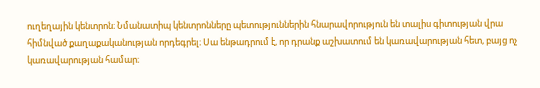ուղեղային կենտրոն։ Նմանատիպ կենտրոնները պետություններին հնարավորություն են տալիս գիտության վրա հիմնված քաղաքականության որդեգրել։ Սա ենթադրում է, որ դրանք աշխատում են կառավարության հետ, բայց ոչ կառավարության համար։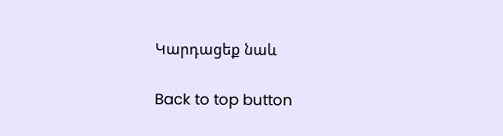Կարդացեք նաև

Back to top button